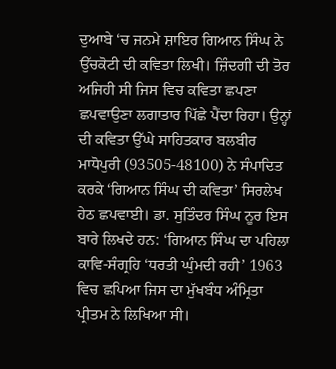ਦੁਆਬੇ ‘ਚ ਜਨਮੇ ਸ਼ਾਇਰ ਗਿਆਨ ਸਿੰਘ ਨੇ ਉੱਚਕੋਟੀ ਦੀ ਕਵਿਤਾ ਲਿਖੀ। ਜ਼ਿੰਦਗੀ ਦੀ ਤੋਰ ਅਜਿਹੀ ਸੀ ਜਿਸ ਵਿਚ ਕਵਿਤਾ ਛਪਣਾ ਛਪਵਾਉਣਾ ਲਗਾਤਾਰ ਪਿੱਛੇ ਪੈਂਦਾ ਰਿਹਾ। ਉਨ੍ਹਾਂ ਦੀ ਕਵਿਤਾ ਉੱਘੇ ਸਾਹਿਤਕਾਰ ਬਲਬੀਰ ਮਾਧੋਪੁਰੀ (93505-48100) ਨੇ ਸੰਪਾਦਿਤ ਕਰਕੇ ‘ਗਿਆਨ ਸਿੰਘ ਦੀ ਕਵਿਤਾ’ ਸਿਰਲੇਖ ਹੇਠ ਛਪਵਾਈ। ਡਾ. ਸੁਤਿੰਦਰ ਸਿੰਘ ਨੂਰ ਇਸ ਬਾਰੇ ਲਿਖਦੇ ਹਨ: ‘ਗਿਆਨ ਸਿੰਘ ਦਾ ਪਹਿਲਾ ਕਾਵਿ-ਸੰਗ੍ਰਹਿ ‘ਧਰਤੀ ਘੁੰਮਦੀ ਰਹੀ’ 1963 ਵਿਚ ਛਪਿਆ ਜਿਸ ਦਾ ਮੁੱਖਬੰਧ ਅੰਮ੍ਰਿਤਾ ਪ੍ਰੀਤਮ ਨੇ ਲਿਖਿਆ ਸੀ।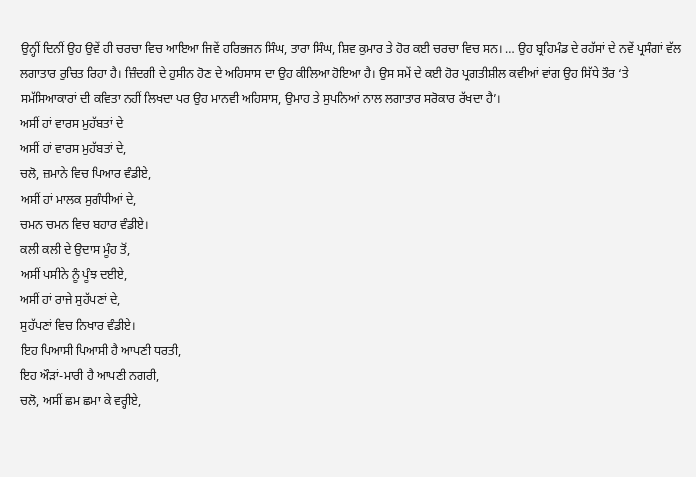ਉਨ੍ਹੀਂ ਦਿਨੀਂ ਉਹ ਉਵੇਂ ਹੀ ਚਰਚਾ ਵਿਚ ਆਇਆ ਜਿਵੇਂ ਹਰਿਭਜਨ ਸਿੰਘ, ਤਾਰਾ ਸਿੰਘ, ਸ਼ਿਵ ਕੁਮਾਰ ਤੇ ਹੋਰ ਕਈ ਚਰਚਾ ਵਿਚ ਸਨ। … ਉਹ ਬ੍ਰਹਿਮੰਡ ਦੇ ਰਹੱਸਾਂ ਦੇ ਨਵੇਂ ਪ੍ਰਸੰਗਾਂ ਵੱਲ ਲਗਾਤਾਰ ਰੁਚਿਤ ਰਿਹਾ ਹੈ। ਜ਼ਿੰਦਗੀ ਦੇ ਹੁਸੀਨ ਹੋਣ ਦੇ ਅਹਿਸਾਸ ਦਾ ਉਹ ਕੀਲਿਆ ਹੋਇਆ ਹੈ। ਉਸ ਸਮੇਂ ਦੇ ਕਈ ਹੋਰ ਪ੍ਰਗਤੀਸ਼ੀਲ ਕਵੀਆਂ ਵਾਂਗ ਉਹ ਸਿੱਧੇ ਤੌਰ ‘ਤੇ ਸਮੱਸਿਆਕਾਰਾਂ ਦੀ ਕਵਿਤਾ ਨਹੀਂ ਲਿਖਦਾ ਪਰ ਉਹ ਮਾਨਵੀ ਅਹਿਸਾਸ, ਉਮਾਹ ਤੇ ਸੁਪਨਿਆਂ ਨਾਲ ਲਗਾਤਾਰ ਸਰੋਕਾਰ ਰੱਖਦਾ ਹੈ’।
ਅਸੀਂ ਹਾਂ ਵਾਰਸ ਮੁਹੱਬਤਾਂ ਦੇ
ਅਸੀਂ ਹਾਂ ਵਾਰਸ ਮੁਹੱਬਤਾਂ ਦੇ,
ਚਲੋ, ਜ਼ਮਾਨੇ ਵਿਚ ਪਿਆਰ ਵੰਡੀਏ,
ਅਸੀਂ ਹਾਂ ਮਾਲਕ ਸੁਗੰਧੀਆਂ ਦੇ,
ਚਮਨ ਚਮਨ ਵਿਚ ਬਹਾਰ ਵੰਡੀਏ।
ਕਲੀ ਕਲੀ ਦੇ ਉਦਾਸ ਮੂੰਹ ਤੋਂ,
ਅਸੀਂ ਪਸੀਨੇ ਨੂੰ ਪੂੰਝ ਦਈਏ,
ਅਸੀਂ ਹਾਂ ਰਾਜੇ ਸੁਹੱਪਣਾਂ ਦੇ,
ਸੁਹੱਪਣਾਂ ਵਿਚ ਨਿਖਾਰ ਵੰਡੀਏ।
ਇਹ ਪਿਆਸੀ ਪਿਆਸੀ ਹੈ ਆਪਣੀ ਧਰਤੀ,
ਇਹ ਔੜਾਂ-ਮਾਰੀ ਹੈ ਆਪਣੀ ਨਗਰੀ,
ਚਲੋ, ਅਸੀਂ ਛਮ ਛਮਾ ਕੇ ਵਰ੍ਹੀਏ,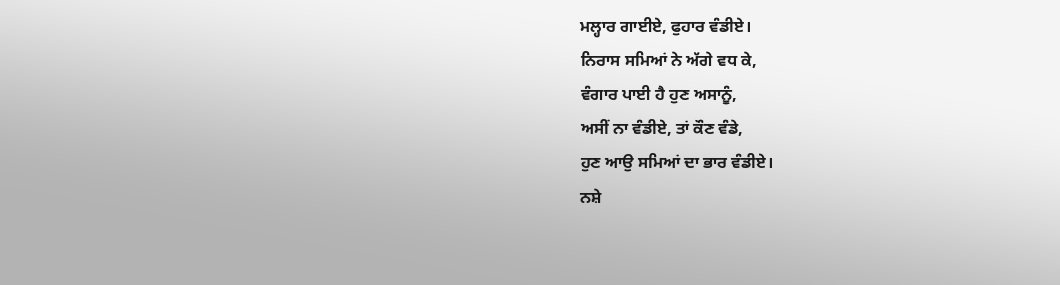ਮਲ੍ਹਾਰ ਗਾਈਏ, ਫੁਹਾਰ ਵੰਡੀਏ।
ਨਿਰਾਸ ਸਮਿਆਂ ਨੇ ਅੱਗੇ ਵਧ ਕੇ,
ਵੰਗਾਰ ਪਾਈ ਹੈ ਹੁਣ ਅਸਾਨੂੰ,
ਅਸੀਂ ਨਾ ਵੰਡੀਏ, ਤਾਂ ਕੌਣ ਵੰਡੇ,
ਹੁਣ ਆਉ ਸਮਿਆਂ ਦਾ ਭਾਰ ਵੰਡੀਏ।
ਨਸ਼ੇ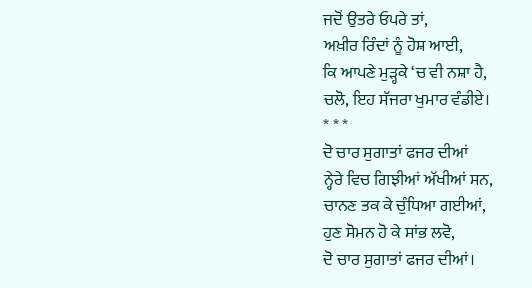ਜਦੋਂ ਉਤਰੇ ਓਪਰੇ ਤਾਂ,
ਅਖ਼ੀਰ ਰਿੰਦਾਂ ਨੂੰ ਹੋਸ਼ ਆਈ,
ਕਿ ਆਪਣੇ ਮੁੜ੍ਹਕੇ ‘ਚ ਵੀ ਨਸ਼ਾ ਹੈ,
ਚਲੋ, ਇਹ ਸੱਜਰਾ ਖੁਮਾਰ ਵੰਡੀਏ।
* * *
ਦੋ ਚਾਰ ਸੁਗਾਤਾਂ ਫਜਰ ਦੀਆਂ
ਨ੍ਹੇਰੇ ਵਿਚ ਗਿਝੀਆਂ ਅੱਖੀਆਂ ਸਨ,
ਚਾਨਣ ਤਕ ਕੇ ਚੁੰਧਿਆ ਗਈਆਂ,
ਹੁਣ ਸੋਮਨ ਹੋ ਕੇ ਸਾਂਭ ਲਵੋ,
ਦੋ ਚਾਰ ਸੁਗਾਤਾਂ ਫਜਰ ਦੀਆਂ।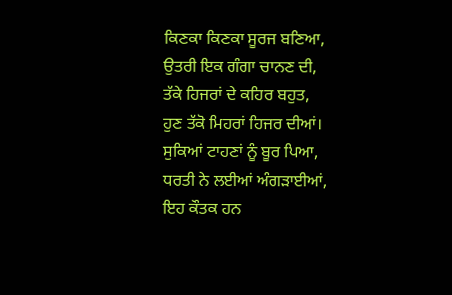ਕਿਣਕਾ ਕਿਣਕਾ ਸੂਰਜ ਬਣਿਆ,
ਉਤਰੀ ਇਕ ਗੰਗਾ ਚਾਨਣ ਦੀ,
ਤੱਕੇ ਹਿਜਰਾਂ ਦੇ ਕਹਿਰ ਬਹੁਤ,
ਹੁਣ ਤੱਕੋ ਮਿਹਰਾਂ ਹਿਜਰ ਦੀਆਂ।
ਸੁਕਿਆਂ ਟਾਹਣਾਂ ਨੂੰ ਬੂਰ ਪਿਆ,
ਧਰਤੀ ਨੇ ਲਈਆਂ ਅੰਗੜਾਈਆਂ,
ਇਹ ਕੌਤਕ ਹਨ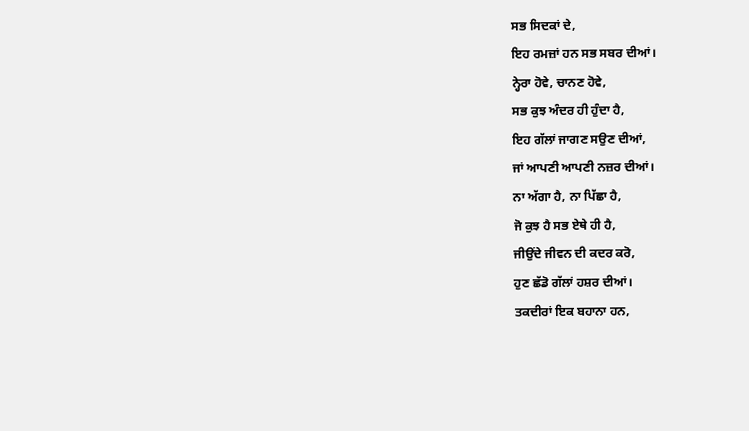ਸਭ ਸਿਦਕਾਂ ਦੇ,
ਇਹ ਰਮਜ਼ਾਂ ਹਨ ਸਭ ਸਬਰ ਦੀਆਂ।
ਨ੍ਹੇਰਾ ਹੋਵੇ, ਚਾਨਣ ਹੋਵੇ,
ਸਭ ਕੁਝ ਅੰਦਰ ਹੀ ਹੁੰਦਾ ਹੈ,
ਇਹ ਗੱਲਾਂ ਜਾਗਣ ਸਉਣ ਦੀਆਂ,
ਜਾਂ ਆਪਣੀ ਆਪਣੀ ਨਜ਼ਰ ਦੀਆਂ।
ਨਾ ਅੱਗਾ ਹੈ, ਨਾ ਪਿੱਛਾ ਹੈ,
ਜੋ ਕੁਝ ਹੈ ਸਭ ਏਥੇ ਹੀ ਹੈ,
ਜੀਉਂਦੇ ਜੀਵਨ ਦੀ ਕਦਰ ਕਰੋ,
ਹੁਣ ਛੱਡੋ ਗੱਲਾਂ ਹਸ਼ਰ ਦੀਆਂ।
ਤਕਦੀਰਾਂ ਇਕ ਬਹਾਨਾ ਹਨ,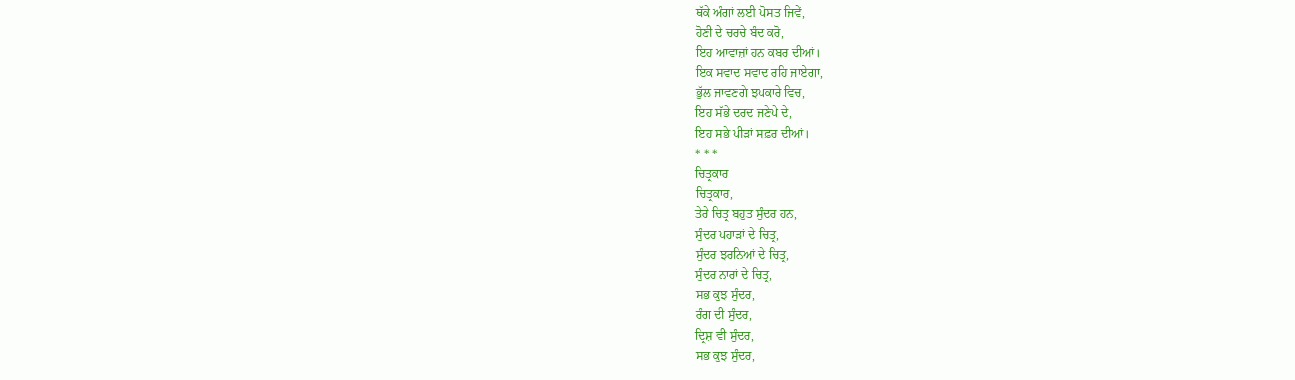ਥੱਕੇ ਅੰਗਾਂ ਲਈ ਪੋਸਤ ਜਿਵੇਂ,
ਹੋਣੀ ਦੇ ਚਰਚੇ ਬੰਦ ਕਰੋ,
ਇਹ ਆਵਾਜ਼ਾਂ ਹਨ ਕਬਰ ਦੀਆਂ।
ਇਕ ਸਵਾਦ ਸਵਾਦ ਰਹਿ ਜਾਏਗਾ,
ਭੁੱਲ ਜਾਵਣਗੇ ਝਪਕਾਰੇ ਵਿਚ,
ਇਹ ਸੱਭੇ ਦਰਦ ਜਣੇਪੇ ਦੇ,
ਇਹ ਸਭੇ ਪੀੜਾਂ ਸਫ਼ਰ ਦੀਆਂ।
* * *
ਚਿਤ੍ਰਕਾਰ
ਚਿਤ੍ਰਕਾਰ,
ਤੇਰੇ ਚਿਤ੍ਰ ਬਹੁਤ ਸੁੰਦਰ ਹਨ,
ਸੁੰਦਰ ਪਹਾੜਾਂ ਦੇ ਚਿਤ੍ਰ,
ਸੁੰਦਰ ਝਰਨਿਆਂ ਦੇ ਚਿਤ੍ਰ,
ਸੁੰਦਰ ਨਾਰਾਂ ਦੇ ਚਿਤ੍ਰ,
ਸਭ ਕੁਝ ਸੁੰਦਰ,
ਰੰਗ ਦੀ ਸੁੰਦਰ,
ਦ੍ਰਿਸ਼ ਵੀ ਸੁੰਦਰ,
ਸਭ ਕੁਝ ਸੁੰਦਰ,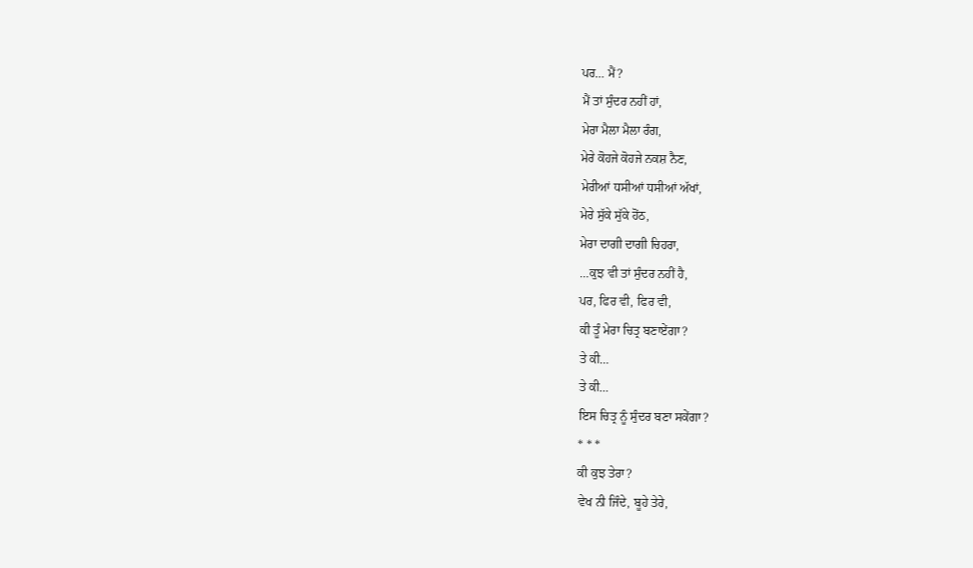ਪਰ… ਮੈਂ?
ਮੈਂ ਤਾਂ ਸੁੰਦਰ ਨਹੀਂ ਹਾਂ,
ਮੇਰਾ ਮੈਲਾ ਮੈਲਾ ਰੰਗ,
ਮੇਰੇ ਕੋਹਜੇ ਕੋਹਜੇ ਨਕਸ਼ ਨੈਣ,
ਮੇਰੀਆਂ ਧਸੀਆਂ ਧਸੀਆਂ ਅੱਖਾਂ,
ਮੇਰੇ ਸੁੱਕੇ ਸੁੱਕੇ ਹੋਂਠ,
ਮੇਰਾ ਦਾਗੀ ਦਾਗੀ ਚਿਹਰਾ,
…ਕੁਝ ਵੀ ਤਾਂ ਸੁੰਦਰ ਨਹੀਂ ਹੈ,
ਪਰ, ਫਿਰ ਵੀ, ਫਿਰ ਵੀ,
ਕੀ ਤੂੰ ਮੇਰਾ ਚਿਤ੍ਰ ਬਣਾਏਂਗਾ?
ਤੇ ਕੀ…
ਤੇ ਕੀ…
ਇਸ ਚਿਤ੍ਰ ਨੂੰ ਸੁੰਦਰ ਬਣਾ ਸਕੇਂਗਾ?
* * *
ਕੀ ਕੁਝ ਤੇਰਾ?
ਵੇਖ ਨੀ ਜਿੰਦੇ, ਬੂਹੇ ਤੇਰੇ,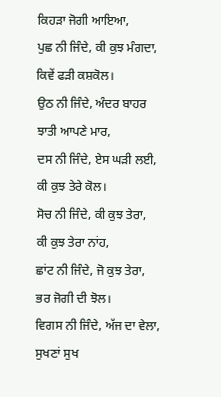ਕਿਹੜਾ ਜੋਗੀ ਆਇਆ,
ਪੁਛ ਨੀ ਜਿੰਦੇ, ਕੀ ਕੁਝ ਮੰਗਦਾ,
ਕਿਵੇਂ ਫੜੀ ਕਸ਼ਕੋਲ।
ਉਠ ਨੀ ਜਿੰਦੇ, ਅੰਦਰ ਬਾਹਰ
ਝਾਤੀ ਆਪਣੇ ਮਾਰ,
ਦਸ ਨੀ ਜਿੰਦੇ, ਏਸ ਘੜੀ ਲਈ,
ਕੀ ਕੁਝ ਤੇਰੇ ਕੋਲ।
ਸੋਚ ਨੀ ਜਿੰਦੇ, ਕੀ ਕੁਝ ਤੇਰਾ,
ਕੀ ਕੁਝ ਤੇਰਾ ਨਾਂਹ,
ਛਾਂਟ ਨੀ ਜਿੰਦੇ, ਜੋ ਕੁਝ ਤੇਰਾ,
ਭਰ ਜੋਗੀ ਦੀ ਝੋਲ।
ਵਿਗਸ ਨੀ ਜਿੰਦੇ, ਅੱਜ ਦਾ ਵੇਲਾ,
ਸੁਖਣਾਂ ਸੁਖ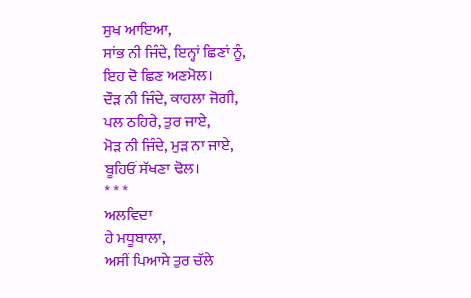ਸੁਖ ਆਇਆ,
ਸਾਂਭ ਨੀ ਜਿੰਦੇ, ਇਨ੍ਹਾਂ ਛਿਣਾਂ ਨੂੰ,
ਇਹ ਦੋ ਛਿਣ ਅਣਮੋਲ।
ਦੌੜ ਨੀ ਜਿੰਦੇ, ਕਾਹਲਾ ਜੋਗੀ,
ਪਲ ਠਹਿਰੇ, ਤੁਰ ਜਾਏ,
ਮੋੜ ਨੀ ਜਿੰਦੇ, ਮੁੜ ਨਾ ਜਾਏ,
ਬੂਹਿਓਂ ਸੱਖਣਾ ਢੋਲ।
* * *
ਅਲਵਿਦਾ
ਹੇ ਮਧੂਬਾਲਾ,
ਅਸੀਂ ਪਿਆਸੇ ਤੁਰ ਚੱਲੇ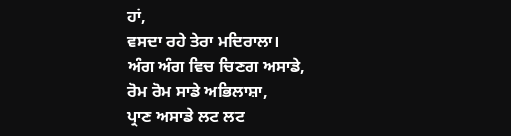ਹਾਂ,
ਵਸਦਾ ਰਹੇ ਤੇਰਾ ਮਦਿਰਾਲਾ।
ਅੰਗ ਅੰਗ ਵਿਚ ਚਿਣਗ ਅਸਾਡੇ,
ਰੋਮ ਰੋਮ ਸਾਡੇ ਅਭਿਲਾਸ਼ਾ,
ਪ੍ਰਾਣ ਅਸਾਡੇ ਲਟ ਲਟ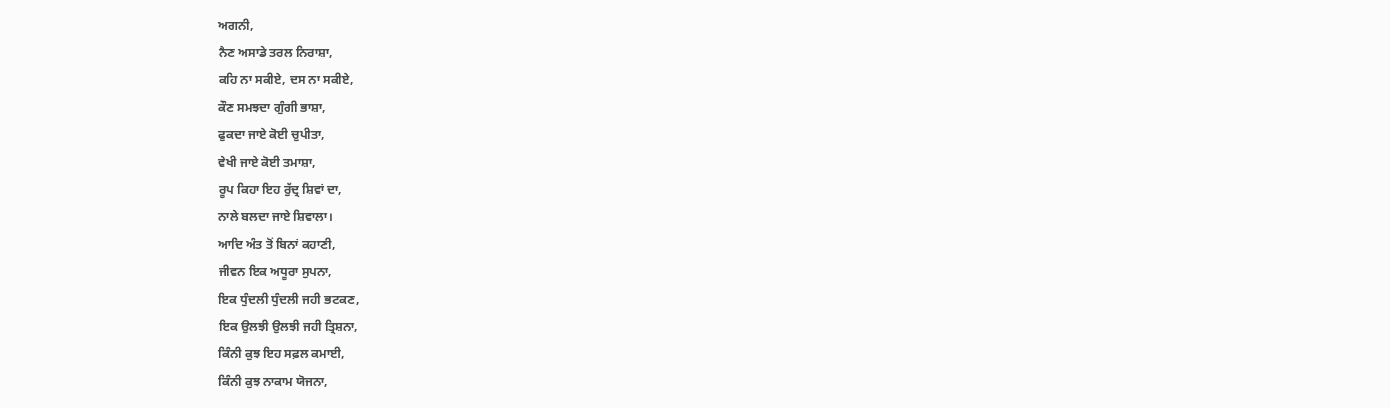ਅਗਨੀ,
ਨੈਣ ਅਸਾਡੇ ਤਰਲ ਨਿਰਾਸ਼ਾ,
ਕਹਿ ਨਾ ਸਕੀਏ, ਦਸ ਨਾ ਸਕੀਏ,
ਕੌਣ ਸਮਝਦਾ ਗੁੰਗੀ ਭਾਸ਼ਾ,
ਫੁਕਦਾ ਜਾਏ ਕੋਈ ਚੁਪੀਤਾ,
ਵੇਖੀ ਜਾਏ ਕੋਈ ਤਮਾਸ਼ਾ,
ਰੂਪ ਕਿਹਾ ਇਹ ਰੁੱਦ੍ਰ ਸ਼ਿਵਾਂ ਦਾ,
ਨਾਲੇ ਬਲਦਾ ਜਾਏ ਸ਼ਿਵਾਲਾ।
ਆਦਿ ਅੰਤ ਤੋਂ ਬਿਨਾਂ ਕਹਾਣੀ,
ਜੀਵਨ ਇਕ ਅਧੂਰਾ ਸੁਪਨਾ,
ਇਕ ਧੁੰਦਲੀ ਧੁੰਦਲੀ ਜਹੀ ਭਟਕਣ,
ਇਕ ਉਲਝੀ ਉਲਝੀ ਜਹੀ ਤ੍ਰਿਸ਼ਨਾ,
ਕਿੰਨੀ ਕੁਝ ਇਹ ਸਫ਼ਲ ਕਮਾਈ,
ਕਿੰਨੀ ਕੁਝ ਨਾਕਾਮ ਯੋਜਨਾ,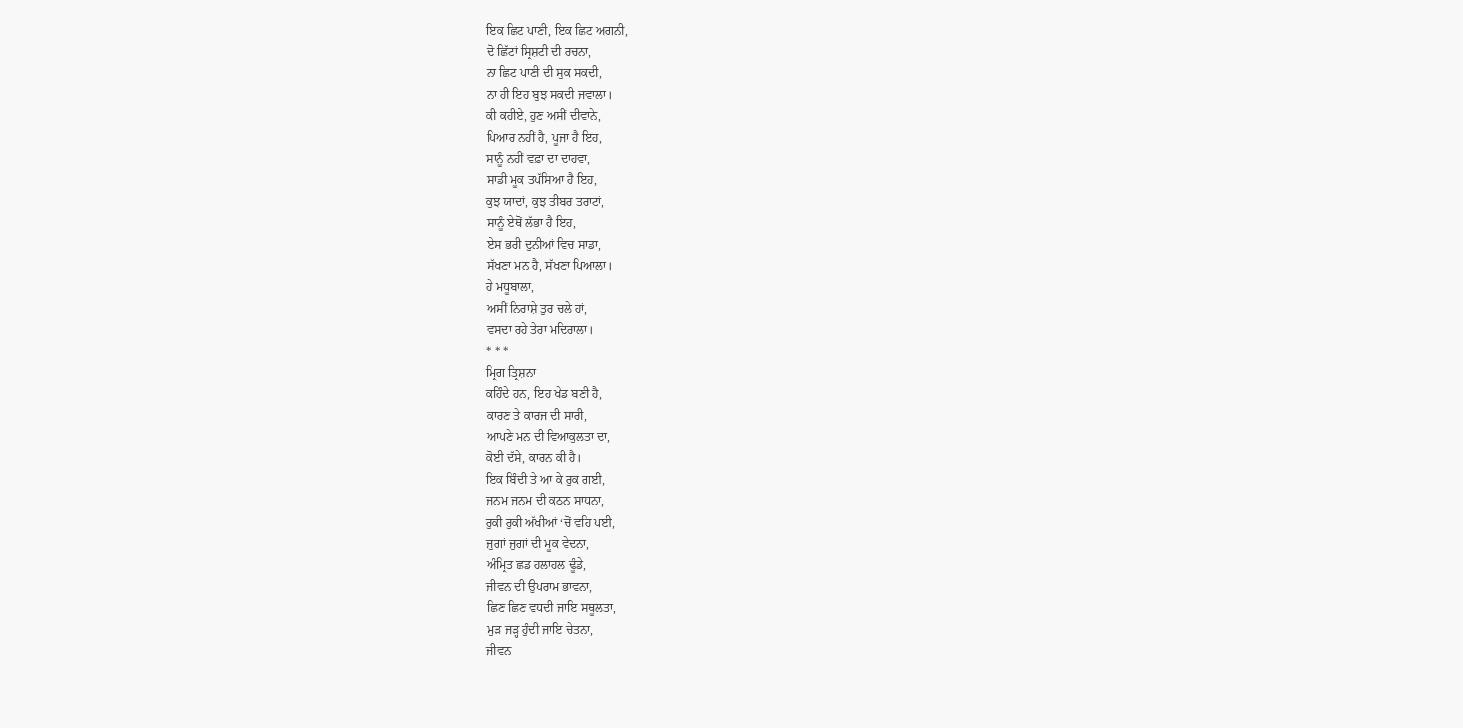ਇਕ ਛਿਟ ਪਾਣੀ, ਇਕ ਛਿਟ ਅਗਨੀ,
ਦੋ ਛਿੱਟਾਂ ਸ੍ਰਿਸ਼ਟੀ ਦੀ ਰਚਨਾ,
ਨਾ ਛਿਟ ਪਾਣੀ ਦੀ ਸੁਕ ਸਕਦੀ,
ਨਾ ਹੀ ਇਹ ਬੁਝ ਸਕਦੀ ਜਵਾਲਾ।
ਕੀ ਕਹੀਏ, ਹੁਣ ਅਸੀਂ ਦੀਵਾਨੇ,
ਪਿਆਰ ਨਹੀਂ ਹੈ, ਪੂਜਾ ਹੈ ਇਹ,
ਸਾਨੂੰ ਨਹੀਂ ਵਫ਼ਾ ਦਾ ਦਾਹਵਾ,
ਸਾਡੀ ਮੂਕ ਤਪੱਸਿਆ ਹੈ ਇਹ,
ਕੁਝ ਯਾਦਾਂ, ਕੁਝ ਤੀਬਰ ਤਰਾਟਾਂ,
ਸਾਨੂੰ ਏਥੋਂ ਲੱਭਾ ਹੈ ਇਹ,
ਏਸ ਭਰੀ ਦੁਨੀਆਂ ਵਿਚ ਸਾਡਾ,
ਸੱਖਣਾ ਮਨ ਹੈ, ਸੱਖਣਾ ਪਿਆਲਾ।
ਹੇ ਮਧੂਬਾਲਾ,
ਅਸੀਂ ਨਿਰਾਸ਼ੇ ਤੁਰ ਚਲੇ ਹਾਂ,
ਵਸਦਾ ਰਹੇ ਤੇਰਾ ਮਦਿਰਾਲਾ।
* * *
ਮ੍ਰਿਗ ਤ੍ਰਿਸ਼ਨਾ
ਕਹਿੰਦੇ ਹਨ, ਇਹ ਖੇਡ ਬਣੀ ਹੈ,
ਕਾਰਣ ਤੇ ਕਾਰਜ ਦੀ ਸਾਰੀ,
ਆਪਣੇ ਮਨ ਦੀ ਵਿਆਕੁਲਤਾ ਦਾ,
ਕੋਈ ਦੱਸੇ, ਕਾਰਨ ਕੀ ਹੈ।
ਇਕ ਬਿੰਦੀ ਤੇ ਆ ਕੇ ਰੁਕ ਗਈ,
ਜਨਮ ਜਨਮ ਦੀ ਕਠਨ ਸਾਧਨਾ,
ਰੁਕੀ ਰੁਕੀ ਅੱਖੀਆਂ ‘ਚੋਂ ਵਹਿ ਪਈ,
ਜੁਗਾਂ ਜੁਗਾਂ ਦੀ ਮੂਕ ਵੇਦਨਾ,
ਅੰਮ੍ਰਿਤ ਛਡ ਹਲਾਹਲ ਢੂੰਡੇ,
ਜੀਵਨ ਦੀ ਉਪਰਾਮ ਭਾਵਨਾ,
ਛਿਣ ਛਿਣ ਵਧਦੀ ਜਾਇ ਸਥੂਲਤਾ,
ਮੁੜ ਜੜ੍ਹ ਹੁੰਦੀ ਜਾਇ ਚੇਤਨਾ,
ਜੀਵਨ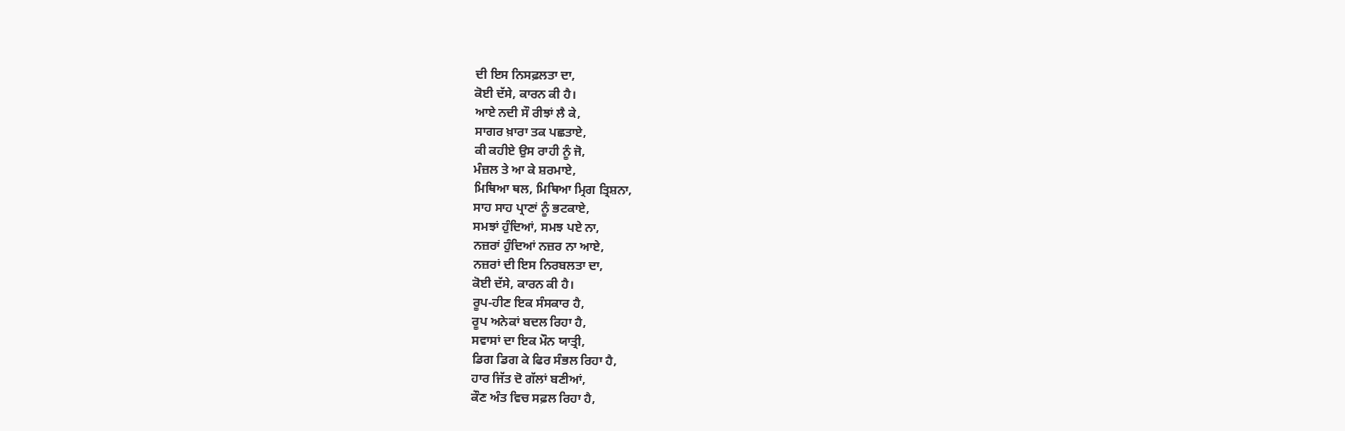ਦੀ ਇਸ ਨਿਸਫ਼ਲਤਾ ਦਾ,
ਕੋਈ ਦੱਸੇ, ਕਾਰਨ ਕੀ ਹੈ।
ਆਏ ਨਦੀ ਸੌ ਰੀਝਾਂ ਲੈ ਕੇ,
ਸਾਗਰ ਖ਼ਾਰਾ ਤਕ ਪਛਤਾਏ,
ਕੀ ਕਹੀਏ ਉਸ ਰਾਹੀ ਨੂੰ ਜੋ,
ਮੰਜ਼ਲ ਤੇ ਆ ਕੇ ਸ਼ਰਮਾਏ,
ਮਿਥਿਆ ਥਲ, ਮਿਥਿਆ ਮ੍ਰਿਗ ਤ੍ਰਿਸ਼ਨਾ,
ਸਾਹ ਸਾਹ ਪ੍ਰਾਣਾਂ ਨੂੰ ਭਟਕਾਏ,
ਸਮਝਾਂ ਹੁੰਦਿਆਂ, ਸਮਝ ਪਏ ਨਾ,
ਨਜ਼ਰਾਂ ਹੁੰਦਿਆਂ ਨਜ਼ਰ ਨਾ ਆਏ,
ਨਜ਼ਰਾਂ ਦੀ ਇਸ ਨਿਰਬਲਤਾ ਦਾ,
ਕੋਈ ਦੱਸੇ, ਕਾਰਨ ਕੀ ਹੈ।
ਰੂਪ-ਹੀਣ ਇਕ ਸੰਸਕਾਰ ਹੈ,
ਰੂਪ ਅਨੇਕਾਂ ਬਦਲ ਰਿਹਾ ਹੈ,
ਸਵਾਸਾਂ ਦਾ ਇਕ ਮੌਨ ਯਾਤ੍ਰੀ,
ਡਿਗ ਡਿਗ ਕੇ ਫਿਰ ਸੰਭਲ ਰਿਹਾ ਹੈ,
ਹਾਰ ਜਿੱਤ ਦੋ ਗੱਲਾਂ ਬਣੀਆਂ,
ਕੌਣ ਅੰਤ ਵਿਚ ਸਫ਼ਲ ਰਿਹਾ ਹੈ,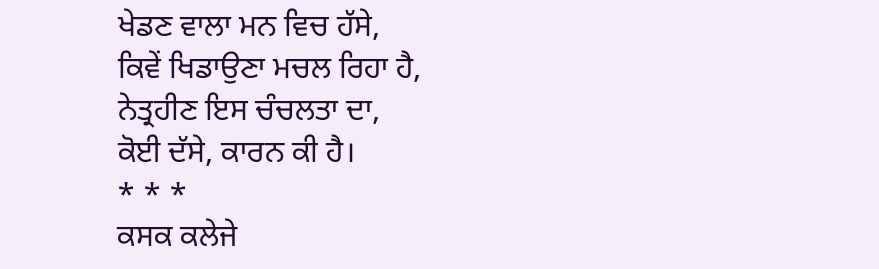ਖੇਡਣ ਵਾਲਾ ਮਨ ਵਿਚ ਹੱਸੇ,
ਕਿਵੇਂ ਖਿਡਾਉਣਾ ਮਚਲ ਰਿਹਾ ਹੈ,
ਨੇਤ੍ਰਹੀਣ ਇਸ ਚੰਚਲਤਾ ਦਾ,
ਕੋਈ ਦੱਸੇ, ਕਾਰਨ ਕੀ ਹੈ।
* * *
ਕਸਕ ਕਲੇਜੇ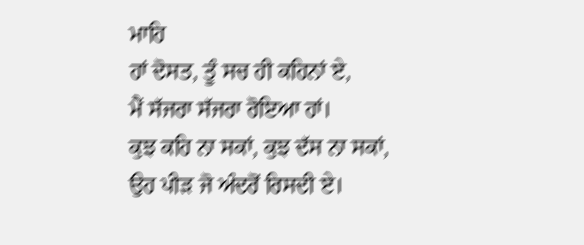ਮਾਹਿ
ਹਾਂ ਦੋਸਤ, ਤੂੰ ਸਚ ਹੀ ਕਹਿਨਾਂ ਏ,
ਮੈਂ ਸੱਜਰਾ ਸੱਜਰਾ ਰੋਇਆ ਹਾਂ।
ਕੁਝ ਕਹਿ ਨਾ ਸਕਾਂ, ਕੁਝ ਦੱਸ ਨਾ ਸਕਾਂ,
ਉਹ ਪੀੜ ਜੋ ਅੰਦਰੋਂ ਰਿਸਦੀ ਏ।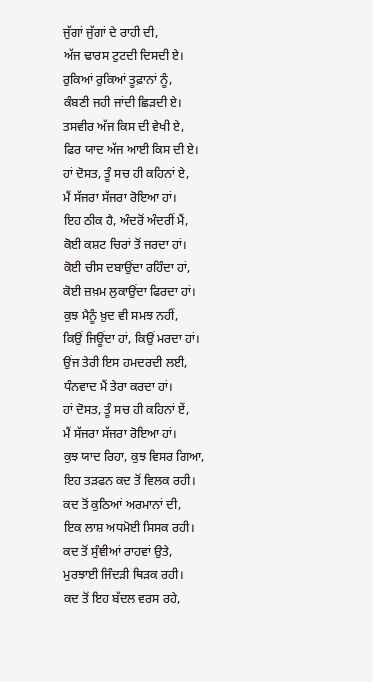ਜੁੱਗਾਂ ਜੁੱਗਾਂ ਦੇ ਰਾਹੀ ਦੀ,
ਅੱਜ ਢਾਰਸ ਟੁਟਦੀ ਦਿਸਦੀ ਏ।
ਰੁਕਿਆਂ ਰੁਕਿਆਂ ਤੂਫ਼ਾਨਾਂ ਨੂੰ,
ਕੰਬਣੀ ਜਹੀ ਜਾਂਦੀ ਛਿੜਦੀ ਏ।
ਤਸਵੀਰ ਅੱਜ ਕਿਸ ਦੀ ਵੇਖੀ ਏ,
ਫਿਰ ਯਾਦ ਅੱਜ ਆਈ ਕਿਸ ਦੀ ਏ।
ਹਾਂ ਦੋਸਤ, ਤੂੰ ਸਚ ਹੀ ਕਹਿਨਾਂ ਏ,
ਮੈਂ ਸੱਜਰਾ ਸੱਜਰਾ ਰੋਇਆ ਹਾਂ।
ਇਹ ਠੀਕ ਹੈ, ਅੰਦਰੋਂ ਅੰਦਰੀਂ ਮੈਂ,
ਕੋਈ ਕਸ਼ਟ ਚਿਰਾਂ ਤੋਂ ਜਰਦਾ ਹਾਂ।
ਕੋਈ ਚੀਸ ਦਬਾਉਂਦਾ ਰਹਿੰਦਾ ਹਾਂ,
ਕੋਈ ਜ਼ਖ਼ਮ ਲੁਕਾਉਂਦਾ ਫਿਰਦਾ ਹਾਂ।
ਕੁਝ ਮੈਨੂੰ ਖ਼ੁਦ ਵੀ ਸਮਝ ਨਹੀਂ,
ਕਿਉਂ ਜਿਊਂਦਾ ਹਾਂ, ਕਿਉਂ ਮਰਦਾ ਹਾਂ।
ਉਂਜ ਤੇਰੀ ਇਸ ਹਮਦਰਦੀ ਲਈ,
ਧੰਨਵਾਦ ਮੈਂ ਤੇਰਾ ਕਰਦਾ ਹਾਂ।
ਹਾਂ ਦੋਸਤ, ਤੂੰ ਸਚ ਹੀ ਕਹਿਨਾਂ ਏਂ,
ਮੈਂ ਸੱਜਰਾ ਸੱਜਰਾ ਰੋਇਆ ਹਾਂ।
ਕੁਝ ਯਾਦ ਰਿਹਾ, ਕੁਝ ਵਿਸਰ ਗਿਆ,
ਇਹ ਤੜਫਨ ਕਦ ਤੋਂ ਵਿਲਕ ਰਹੀ।
ਕਦ ਤੋਂ ਕੁਠਿਆਂ ਅਰਮਾਨਾਂ ਦੀ,
ਇਕ ਲਾਸ਼ ਅਧਮੋਈ ਸਿਸਕ ਰਹੀ।
ਕਦ ਤੋਂ ਸੁੰਞੀਆਂ ਰਾਹਵਾਂ ਉਤੇ,
ਮੁਰਝਾਈ ਜਿੰਦੜੀ ਥਿੜਕ ਰਹੀ।
ਕਦ ਤੋਂ ਇਹ ਬੱਦਲ ਵਰਸ ਰਹੇ,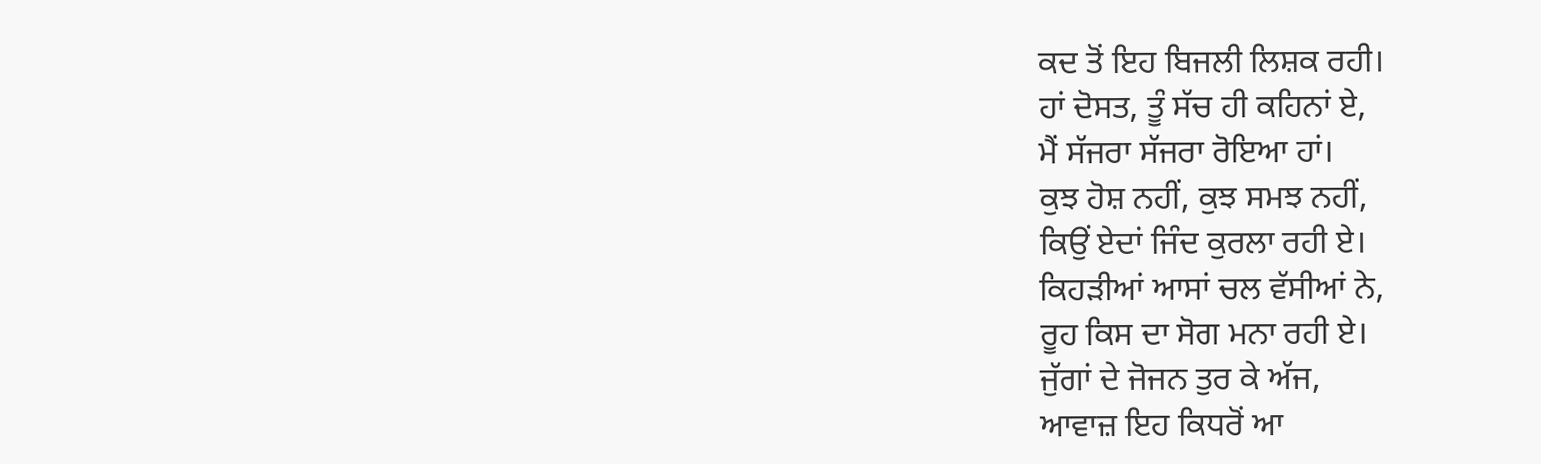ਕਦ ਤੋਂ ਇਹ ਬਿਜਲੀ ਲਿਸ਼ਕ ਰਹੀ।
ਹਾਂ ਦੋਸਤ, ਤੂੰ ਸੱਚ ਹੀ ਕਹਿਨਾਂ ਏ,
ਮੈਂ ਸੱਜਰਾ ਸੱਜਰਾ ਰੋਇਆ ਹਾਂ।
ਕੁਝ ਹੋਸ਼ ਨਹੀਂ, ਕੁਝ ਸਮਝ ਨਹੀਂ,
ਕਿਉਂ ਏਦਾਂ ਜਿੰਦ ਕੁਰਲਾ ਰਹੀ ਏ।
ਕਿਹੜੀਆਂ ਆਸਾਂ ਚਲ ਵੱਸੀਆਂ ਨੇ,
ਰੂਹ ਕਿਸ ਦਾ ਸੋਗ ਮਨਾ ਰਹੀ ਏ।
ਜੁੱਗਾਂ ਦੇ ਜੋਜਨ ਤੁਰ ਕੇ ਅੱਜ,
ਆਵਾਜ਼ ਇਹ ਕਿਧਰੋਂ ਆ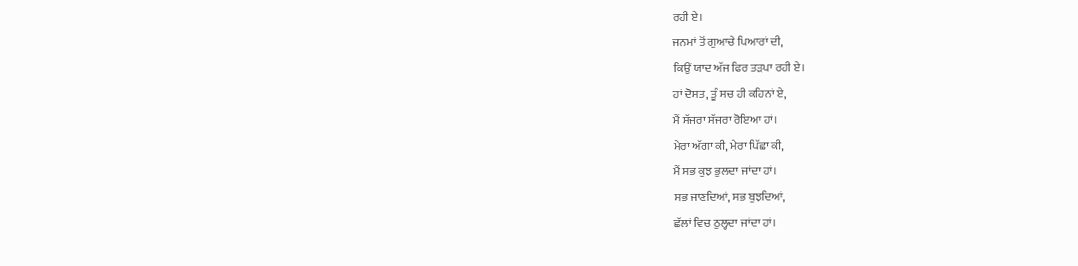ਰਹੀ ਏ।
ਜਨਮਾਂ ਤੋਂ ਗੁਆਚੇ ਪਿਆਰਾਂ ਦੀ,
ਕਿਉਂ ਯਾਦ ਅੱਜ ਫਿਰ ਤੜਪਾ ਰਹੀ ਏ।
ਹਾਂ ਦੋਸਤ, ਤੂੰ ਸਚ ਹੀ ਕਹਿਨਾਂ ਏ,
ਮੈਂ ਸੱਜਰਾ ਸੱਜਰਾ ਰੋਇਆ ਹਾਂ।
ਮੇਰਾ ਅੱਗਾ ਕੀ, ਮੇਰਾ ਪਿੱਛਾ ਕੀ,
ਮੈਂ ਸਭ ਕੁਝ ਭੁਲਦਾ ਜਾਂਦਾ ਹਾਂ।
ਸਭ ਜਾਣਦਿਆਂ, ਸਭ ਬੁਝਦਿਆਂ,
ਛੱਲਾਂ ਵਿਚ ਠੁਲ੍ਹਦਾ ਜਾਂਦਾ ਹਾਂ।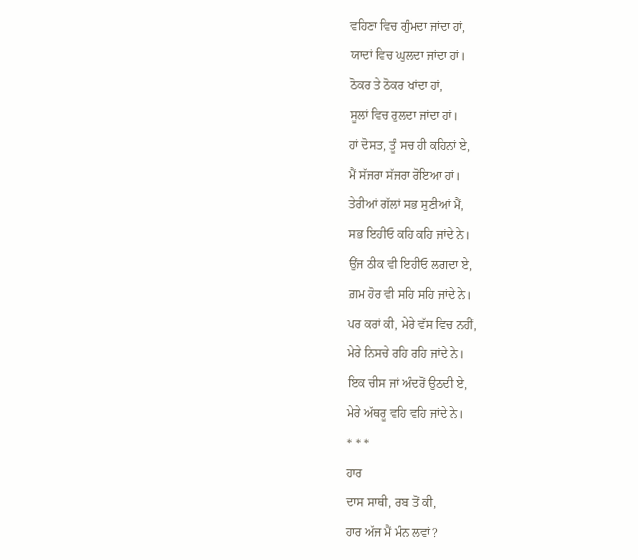ਵਹਿਣਾ ਵਿਚ ਗੁੰਮਦਾ ਜਾਂਦਾ ਹਾਂ,
ਯਾਦਾਂ ਵਿਚ ਘੁਲਦਾ ਜਾਂਦਾ ਹਾਂ।
ਠੋਕਰ ਤੇ ਠੋਕਰ ਖਾਂਦਾ ਹਾਂ,
ਸੂਲਾਂ ਵਿਚ ਰੁਲਦਾ ਜਾਂਦਾ ਹਾਂ।
ਹਾਂ ਦੋਸਤ, ਤੂੰ ਸਚ ਹੀ ਕਹਿਨਾਂ ਏ,
ਮੈਂ ਸੱਜਰਾ ਸੱਜਰਾ ਰੋਇਆ ਹਾਂ।
ਤੇਰੀਆਂ ਗੱਲਾਂ ਸਭ ਸੁਣੀਆਂ ਮੈਂ,
ਸਭ ਇਹੀਓ ਕਹਿ ਕਹਿ ਜਾਂਦੇ ਨੇ।
ਉਂਜ ਠੀਕ ਵੀ ਇਹੀਓ ਲਗਦਾ ਏ,
ਗ਼ਮ ਹੋਰ ਵੀ ਸਹਿ ਸਹਿ ਜਾਂਦੇ ਨੇ।
ਪਰ ਕਰਾਂ ਕੀ, ਮੇਰੇ ਵੱਸ ਵਿਚ ਨਹੀਂ,
ਮੇਰੇ ਨਿਸਚੇ ਰਹਿ ਰਹਿ ਜਾਂਦੇ ਨੇ।
ਇਕ ਚੀਸ ਜਾਂ ਅੰਦਰੋਂ ਉਠਦੀ ਏ,
ਮੇਰੇ ਅੱਥਰੂ ਵਹਿ ਵਹਿ ਜਾਂਦੇ ਨੇ।
* * *
ਹਾਰ
ਦਾਸ ਸਾਥੀ, ਰਬ ਤੋਂ ਕੀ,
ਹਾਰ ਅੱਜ ਮੈਂ ਮੰਨ ਲਵਾਂ?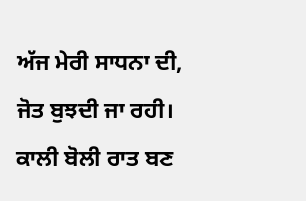ਅੱਜ ਮੇਰੀ ਸਾਧਨਾ ਦੀ,
ਜੋਤ ਬੁਝਦੀ ਜਾ ਰਹੀ।
ਕਾਲੀ ਬੋਲੀ ਰਾਤ ਬਣ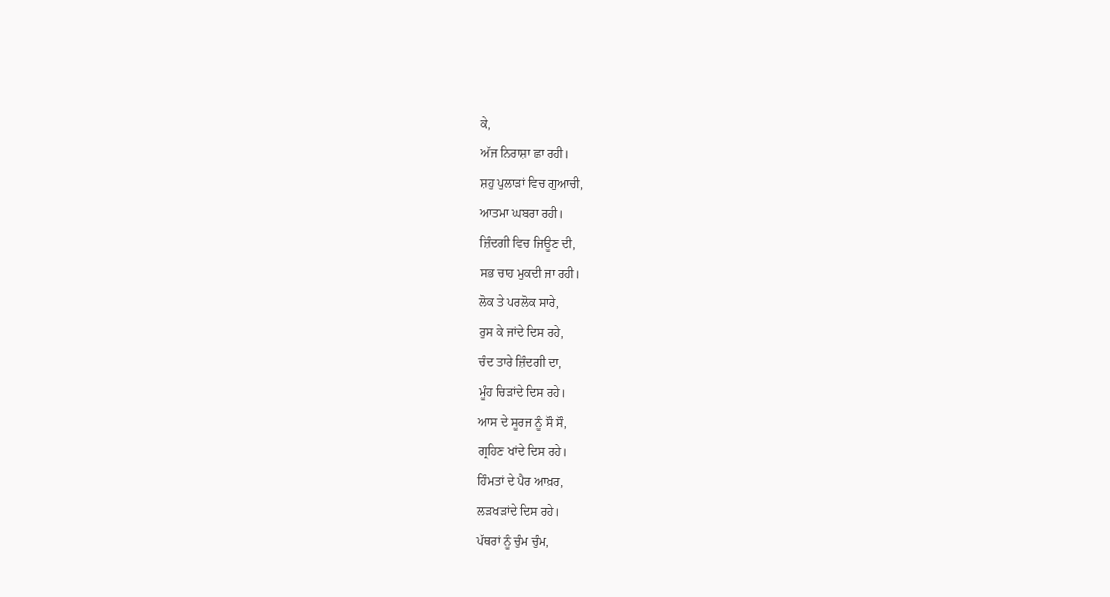ਕੇ,
ਅੱਜ ਨਿਰਾਸ਼ਾ ਛਾ ਰਹੀ।
ਸ਼ਹੁ ਪੁਲਾੜਾਂ ਵਿਚ ਗੁਆਚੀ,
ਆਤਮਾ ਘਬਰਾ ਰਹੀ।
ਜ਼ਿੰਦਗੀ ਵਿਚ ਜਿਊਣ ਦੀ,
ਸਭ ਚਾਹ ਮੁਕਦੀ ਜਾ ਰਹੀ।
ਲੋਕ ਤੇ ਪਰਲੋਕ ਸਾਰੇ,
ਰੁਸ ਕੇ ਜਾਂਦੇ ਦਿਸ ਰਹੇ,
ਚੰਦ ਤਾਰੇ ਜ਼ਿੰਦਗੀ ਦਾ,
ਮੂੰਹ ਚਿੜਾਂਦੇ ਦਿਸ ਰਹੇ।
ਆਸ ਦੇ ਸੂਰਜ ਨੂੰ ਸੌ ਸੌ,
ਗ੍ਰਹਿਣ ਖਾਂਦੇ ਦਿਸ ਰਹੇ।
ਹਿੰਮਤਾਂ ਦੇ ਪੈਰ ਆਖ਼ਰ,
ਲੜਖੜਾਂਦੇ ਦਿਸ ਰਹੇ।
ਪੱਥਰਾਂ ਨੂੰ ਚੁੰਮ ਚੁੰਮ,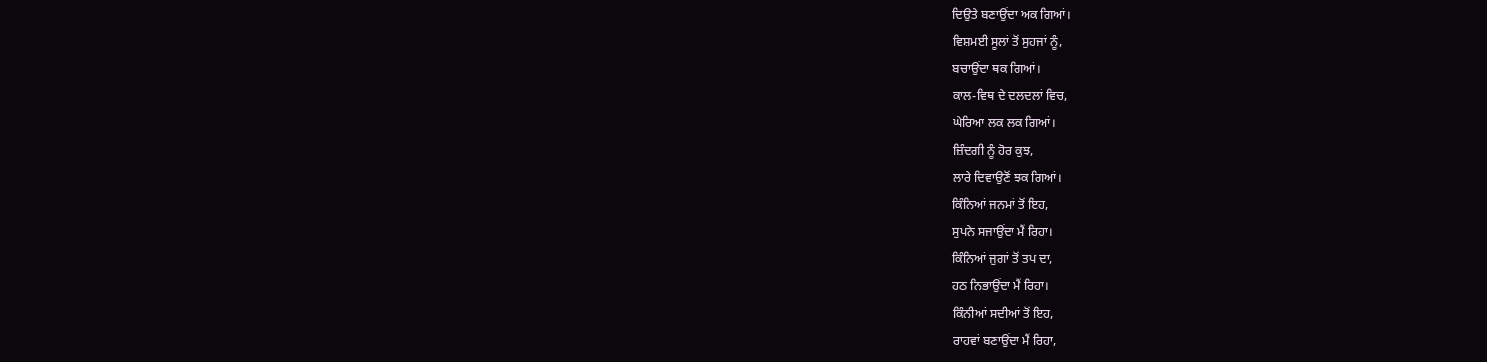ਦਿਉਤੇ ਬਣਾਉਂਦਾ ਅਕ ਗਿਆਂ।
ਵਿਸ਼ਮਈ ਸੂਲਾਂ ਤੋਂ ਸੁਹਜਾਂ ਨੂੰ,
ਬਚਾਉਂਦਾ ਥਕ ਗਿਆਂ।
ਕਾਲ-ਵਿਥ ਦੇ ਦਲਦਲਾਂ ਵਿਚ,
ਘੇਰਿਆ ਲਕ ਲਕ ਗਿਆਂ।
ਜ਼ਿੰਦਗੀ ਨੂੰ ਹੋਰ ਕੁਝ,
ਲਾਰੇ ਦਿਵਾਉਣੋਂ ਝਕ ਗਿਆਂ।
ਕਿੰਨਿਆਂ ਜਨਮਾਂ ਤੋਂ ਇਹ,
ਸੁਪਨੇ ਸਜਾਉਂਦਾ ਮੈਂ ਰਿਹਾ।
ਕਿੰਨਿਆਂ ਜੁਗਾਂ ਤੋਂ ਤਪ ਦਾ,
ਹਠ ਨਿਭਾਉਂਦਾ ਮੈਂ ਰਿਹਾ।
ਕਿੰਨੀਆਂ ਸਦੀਆਂ ਤੋਂ ਇਹ,
ਰਾਹਵਾਂ ਬਣਾਉਂਦਾ ਮੈਂ ਰਿਹਾ,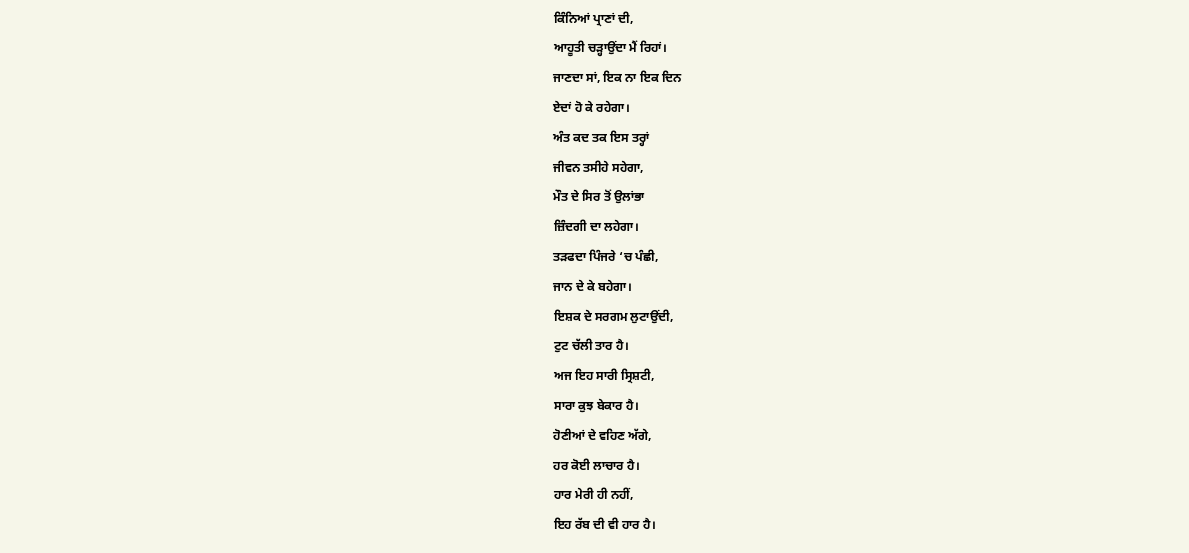ਕਿੰਨਿਆਂ ਪ੍ਰਾਣਾਂ ਦੀ,
ਆਹੂਤੀ ਚੜ੍ਹਾਉਂਦਾ ਮੈਂ ਰਿਹਾਂ।
ਜਾਣਦਾ ਸਾਂ, ਇਕ ਨਾ ਇਕ ਦਿਨ
ਏਦਾਂ ਹੋ ਕੇ ਰਹੇਗਾ।
ਅੰਤ ਕਦ ਤਕ ਇਸ ਤਰ੍ਹਾਂ
ਜੀਵਨ ਤਸੀਹੇ ਸਹੇਗਾ,
ਮੌਤ ਦੇ ਸਿਰ ਤੋਂ ਉਲਾਂਭਾ
ਜ਼ਿੰਦਗੀ ਦਾ ਲਹੇਗਾ।
ਤੜਫਦਾ ਪਿੰਜਰੇ ‘ਚ ਪੰਛੀ,
ਜਾਨ ਦੇ ਕੇ ਬਹੇਗਾ।
ਇਸ਼ਕ ਦੇ ਸਰਗਮ ਲੁਟਾਉਂਦੀ,
ਟੁਟ ਚੱਲੀ ਤਾਰ ਹੈ।
ਅਜ ਇਹ ਸਾਰੀ ਸ੍ਰਿਸ਼ਟੀ,
ਸਾਰਾ ਕੁਝ ਬੇਕਾਰ ਹੈ।
ਹੋਣੀਆਂ ਦੇ ਵਹਿਣ ਅੱਗੇ,
ਹਰ ਕੋਈ ਲਾਚਾਰ ਹੈ।
ਹਾਰ ਮੇਰੀ ਹੀ ਨਹੀਂ,
ਇਹ ਰੱਬ ਦੀ ਵੀ ਹਾਰ ਹੈ।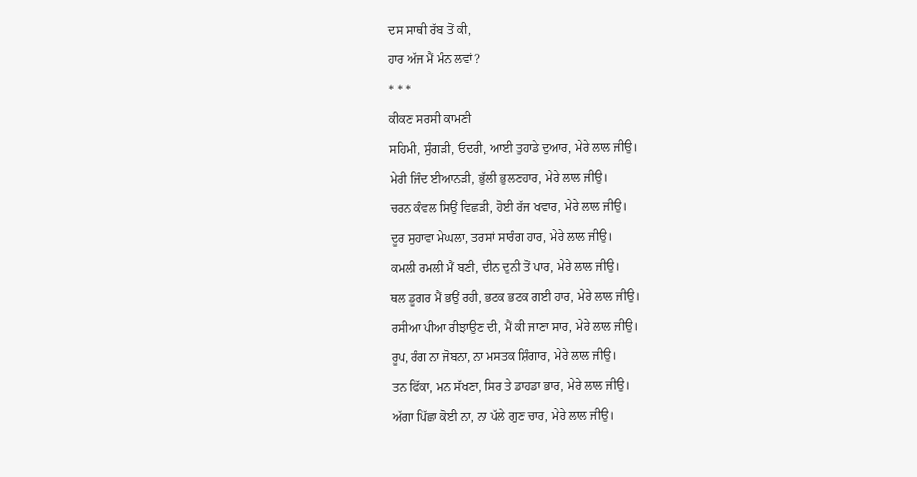ਦਸ ਸਾਥੀ ਰੱਬ ਤੋਂ ਕੀ,
ਹਾਰ ਅੱਜ ਮੈਂ ਮੰਨ ਲਵਾਂ?
* * *
ਕੀਕਣ ਸਰਸੀ ਕਾਮਣੀ
ਸਹਿਮੀ, ਸੁੰਗੜੀ, ਓਦਰੀ, ਆਈ ਤੁਹਾਡੇ ਦੁਆਰ, ਮੇਰੇ ਲਾਲ ਜੀਉ।
ਮੇਰੀ ਜਿੰਦ ਈਆਨੜੀ, ਭੁੱਲੀ ਭੁਲਣਹਾਰ, ਮੇਰੇ ਲਾਲ ਜੀਉ।
ਚਰਨ ਕੰਵਲ ਸਿਉਂ ਵਿਛੜੀ, ਹੋਈ ਰੱਜ ਖਵਾਰ, ਮੇਰੇ ਲਾਲ ਜੀਉ।
ਦੂਰ ਸੁਹਾਵਾ ਮੇਘਲਾ, ਤਰਸਾਂ ਸਾਰੰਗ ਹਾਰ, ਮੇਰੇ ਲਾਲ ਜੀਉ।
ਕਮਲੀ ਰਮਲੀ ਮੈਂ ਬਣੀ, ਦੀਨ ਦੁਨੀ ਤੋਂ ਪਾਰ, ਮੇਰੇ ਲਾਲ ਜੀਉ।
ਥਲ ਡੂਗਰ ਮੈਂ ਭਉਂ ਰਹੀ, ਭਟਕ ਭਟਕ ਗਈ ਹਾਰ, ਮੇਰੇ ਲਾਲ ਜੀਉ।
ਰਸੀਆ ਪੀਆ ਰੀਝਾਉਣ ਦੀ, ਮੈਂ ਕੀ ਜਾਣਾ ਸਾਰ, ਮੇਰੇ ਲਾਲ ਜੀਉ।
ਰੂਪ, ਰੰਗ ਨਾ ਜੋਬਨਾ, ਨਾ ਮਸਤਕ ਸ਼ਿੰਗਾਰ, ਮੇਰੇ ਲਾਲ ਜੀਉ।
ਤਨ ਫਿੱਕਾ, ਮਨ ਸੱਖਣਾ, ਸਿਰ ਤੇ ਡਾਹਡਾ ਭਾਰ, ਮੇਰੇ ਲਾਲ ਜੀਉ।
ਅੱਗਾ ਪਿੱਛਾ ਕੋਈ ਨਾ, ਨਾ ਪੱਲੇ ਗੁਣ ਚਾਰ, ਮੇਰੇ ਲਾਲ ਜੀਉ।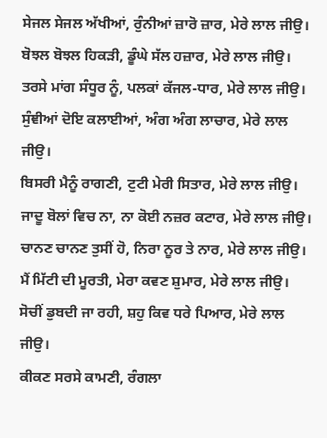ਸੇਜਲ ਸੇਜਲ ਅੱਖੀਆਂ, ਰੁੰਨੀਆਂ ਜ਼ਾਰੋ ਜ਼ਾਰ, ਮੇਰੇ ਲਾਲ ਜੀਉ।
ਬੋਝਲ ਬੋਝਲ ਹਿਕੜੀ, ਡੂੰਘੇ ਸੱਲ ਹਜ਼ਾਰ, ਮੇਰੇ ਲਾਲ ਜੀਉ।
ਤਰਸੇ ਮਾਂਗ ਸੰਧੂਰ ਨੂੰ, ਪਲਕਾਂ ਕੱਜਲ-ਧਾਰ, ਮੇਰੇ ਲਾਲ ਜੀਉ।
ਸੁੰਞੀਆਂ ਦੋਇ ਕਲਾਈਆਂ, ਅੰਗ ਅੰਗ ਲਾਚਾਰ, ਮੇਰੇ ਲਾਲ ਜੀਉ।
ਬਿਸਰੀ ਮੈਨੂੰ ਰਾਗਣੀ, ਟੁਟੀ ਮੇਰੀ ਸਿਤਾਰ, ਮੇਰੇ ਲਾਲ ਜੀਉ।
ਜਾਦੂ ਬੋਲਾਂ ਵਿਚ ਨਾ, ਨਾ ਕੋਈ ਨਜ਼ਰ ਕਟਾਰ, ਮੇਰੇ ਲਾਲ ਜੀਉ।
ਚਾਨਣ ਚਾਨਣ ਤੁਸੀਂ ਹੋ, ਨਿਰਾ ਨੂਰ ਤੇ ਨਾਰ, ਮੇਰੇ ਲਾਲ ਜੀਉ।
ਮੈਂ ਮਿੱਟੀ ਦੀ ਮੂਰਤੀ, ਮੇਰਾ ਕਵਣ ਸ਼ੁਮਾਰ, ਮੇਰੇ ਲਾਲ ਜੀਉ।
ਸੋਚੀਂ ਡੁਬਦੀ ਜਾ ਰਹੀ, ਸ਼ਹੁ ਕਿਵ ਧਰੇ ਪਿਆਰ, ਮੇਰੇ ਲਾਲ ਜੀਉ।
ਕੀਕਣ ਸਰਸੇ ਕਾਮਣੀ, ਰੰਗਲਾ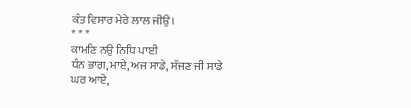ਕੰਤ ਵਿਸਾਰ ਮੇਰੇ ਲਾਲ ਜੀਉ।
* * *
ਕਾਮਣਿ ਨਉ ਨਿਧਿ ਪਾਈ
ਧੰਨ ਭਾਗ, ਮਾਏ, ਅਜ ਸਾਡੇ, ਸੱਜਣ ਜੀ ਸਾਡੇ ਘਰ ਆਏ,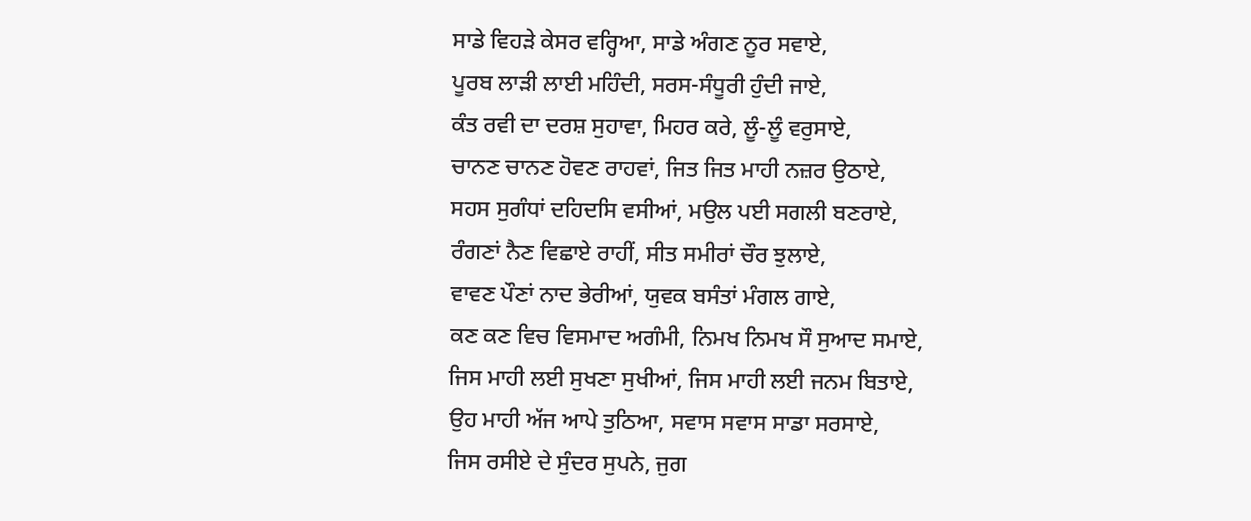ਸਾਡੇ ਵਿਹੜੇ ਕੇਸਰ ਵਰ੍ਹਿਆ, ਸਾਡੇ ਅੰਗਣ ਨੂਰ ਸਵਾਏ,
ਪੂਰਬ ਲਾੜੀ ਲਾਈ ਮਹਿੰਦੀ, ਸਰਸ-ਸੰਧੂਰੀ ਹੁੰਦੀ ਜਾਏ,
ਕੰਤ ਰਵੀ ਦਾ ਦਰਸ਼ ਸੁਹਾਵਾ, ਮਿਹਰ ਕਰੇ, ਲੂੰ-ਲੂੰ ਵਰੁਸਾਏ,
ਚਾਨਣ ਚਾਨਣ ਹੋਵਣ ਰਾਹਵਾਂ, ਜਿਤ ਜਿਤ ਮਾਹੀ ਨਜ਼ਰ ਉਠਾਏ,
ਸਹਸ ਸੁਗੰਧਾਂ ਦਹਿਦਸਿ ਵਸੀਆਂ, ਮਉਲ ਪਈ ਸਗਲੀ ਬਣਰਾਏ,
ਰੰਗਣਾਂ ਨੈਣ ਵਿਛਾਏ ਰਾਹੀਂ, ਸੀਤ ਸਮੀਰਾਂ ਚੌਰ ਝੁਲਾਏ,
ਵਾਵਣ ਪੌਣਾਂ ਨਾਦ ਭੇਰੀਆਂ, ਯੁਵਕ ਬਸੰਤਾਂ ਮੰਗਲ ਗਾਏ,
ਕਣ ਕਣ ਵਿਚ ਵਿਸਮਾਦ ਅਗੰਮੀ, ਨਿਮਖ ਨਿਮਖ ਸੌ ਸੁਆਦ ਸਮਾਏ,
ਜਿਸ ਮਾਹੀ ਲਈ ਸੁਖਣਾ ਸੁਖੀਆਂ, ਜਿਸ ਮਾਹੀ ਲਈ ਜਨਮ ਬਿਤਾਏ,
ਉਹ ਮਾਹੀ ਅੱਜ ਆਪੇ ਤੁਠਿਆ, ਸਵਾਸ ਸਵਾਸ ਸਾਡਾ ਸਰਸਾਏ,
ਜਿਸ ਰਸੀਏ ਦੇ ਸੁੰਦਰ ਸੁਪਨੇ, ਜੁਗ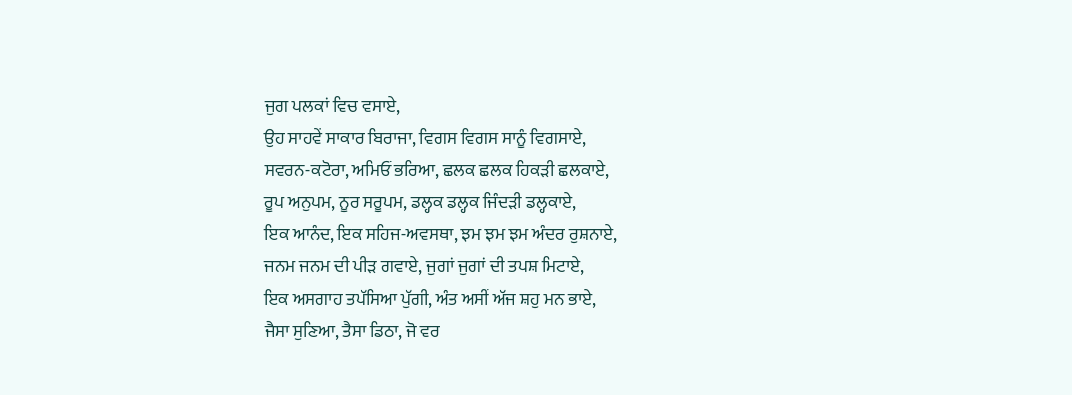ਜੁਗ ਪਲਕਾਂ ਵਿਚ ਵਸਾਏ,
ਉਹ ਸਾਹਵੇਂ ਸਾਕਾਰ ਬਿਰਾਜਾ, ਵਿਗਸ ਵਿਗਸ ਸਾਨੂੰ ਵਿਗਸਾਏ,
ਸਵਰਨ-ਕਟੋਰਾ, ਅਮਿਓਂ ਭਰਿਆ, ਛਲਕ ਛਲਕ ਹਿਕੜੀ ਛਲਕਾਏ,
ਰੂਪ ਅਨੁਪਮ, ਨੂਰ ਸਰੂਪਮ, ਡਲ੍ਹਕ ਡਲ੍ਹਕ ਜਿੰਦੜੀ ਡਲ੍ਹਕਾਏ,
ਇਕ ਆਨੰਦ, ਇਕ ਸਹਿਜ-ਅਵਸਥਾ, ਝਮ ਝਮ ਝਮ ਅੰਦਰ ਰੁਸ਼ਨਾਏ,
ਜਨਮ ਜਨਮ ਦੀ ਪੀੜ ਗਵਾਏ, ਜੁਗਾਂ ਜੁਗਾਂ ਦੀ ਤਪਸ਼ ਮਿਟਾਏ,
ਇਕ ਅਸਗਾਹ ਤਪੱਸਿਆ ਪੁੱਗੀ, ਅੰਤ ਅਸੀਂ ਅੱਜ ਸ਼ਹੁ ਮਨ ਭਾਏ,
ਜੈਸਾ ਸੁਣਿਆ, ਤੈਸਾ ਡਿਠਾ, ਜੋ ਵਰ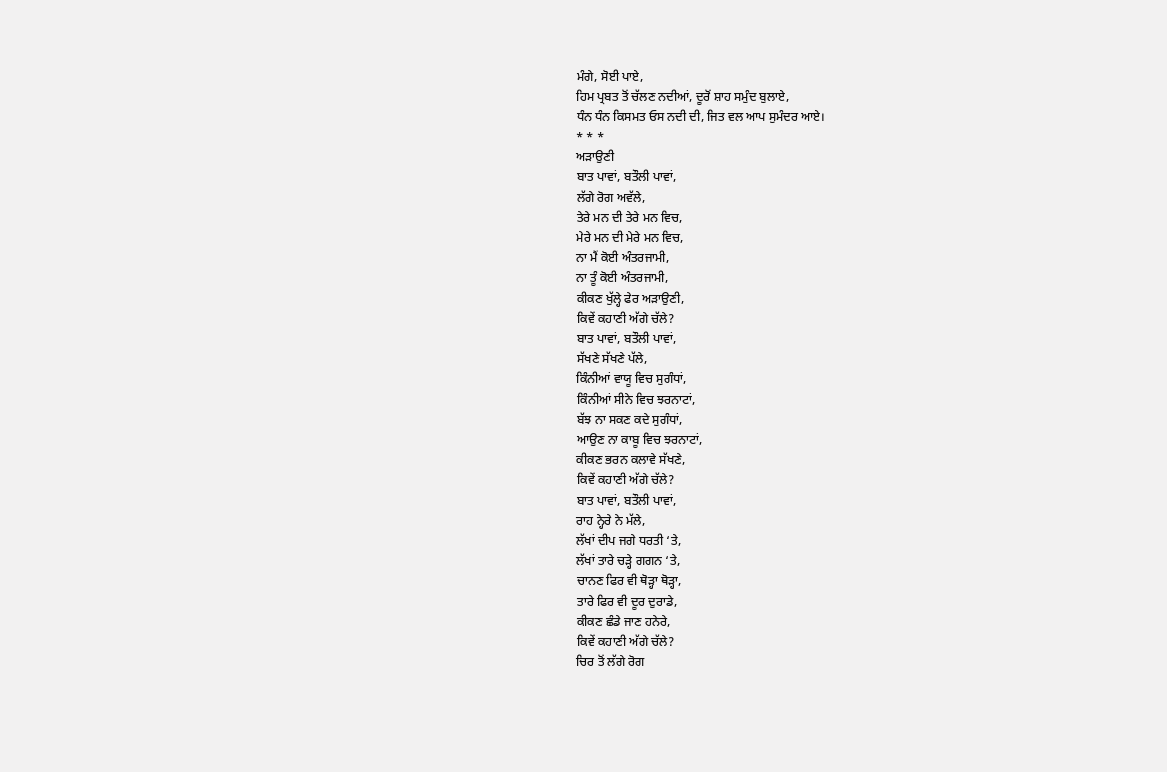ਮੰਗੇ, ਸੋਈ ਪਾਏ,
ਹਿਮ ਪ੍ਰਬਤ ਤੋਂ ਚੱਲਣ ਨਦੀਆਂ, ਦੂਰੋਂ ਸ਼ਾਹ ਸਮੁੰਦ ਬੁਲਾਏ,
ਧੰਨ ਧੰਨ ਕਿਸਮਤ ਓਸ ਨਦੀ ਦੀ, ਜਿਤ ਵਲ ਆਪ ਸੁਮੰਦਰ ਆਏ।
* * *
ਅੜਾਉਣੀ
ਬਾਤ ਪਾਵਾਂ, ਬਤੌਲੀ ਪਾਵਾਂ,
ਲੱਗੇ ਰੋਗ ਅਵੱਲੇ,
ਤੇਰੇ ਮਨ ਦੀ ਤੇਰੇ ਮਨ ਵਿਚ,
ਮੇਰੇ ਮਨ ਦੀ ਮੇਰੇ ਮਨ ਵਿਚ,
ਨਾ ਮੈਂ ਕੋਈ ਅੰਤਰਜਾਮੀ,
ਨਾ ਤੂੰ ਕੋਈ ਅੰਤਰਜਾਮੀ,
ਕੀਕਣ ਖੁੱਲ੍ਹੇ ਫੇਰ ਅੜਾਉਣੀ,
ਕਿਵੇਂ ਕਹਾਣੀ ਅੱਗੇ ਚੱਲੇ?
ਬਾਤ ਪਾਵਾਂ, ਬਤੌਲੀ ਪਾਵਾਂ,
ਸੱਖਣੇ ਸੱਖਣੇ ਪੱਲੇ,
ਕਿੰਨੀਆਂ ਵਾਯੂ ਵਿਚ ਸੁਗੰਧਾਂ,
ਕਿੰਨੀਆਂ ਸੀਨੇ ਵਿਚ ਝਰਨਾਟਾਂ,
ਬੱਝ ਨਾ ਸਕਣ ਕਦੇ ਸੁਗੰਧਾਂ,
ਆਉਣ ਨਾ ਕਾਬੂ ਵਿਚ ਝਰਨਾਟਾਂ,
ਕੀਕਣ ਭਰਨ ਕਲਾਵੇ ਸੱਖਣੇ,
ਕਿਵੇਂ ਕਹਾਣੀ ਅੱਗੇ ਚੱਲੇ?
ਬਾਤ ਪਾਵਾਂ, ਬਤੌਲੀ ਪਾਵਾਂ,
ਰਾਹ ਨ੍ਹੇਰੇ ਨੇ ਮੱਲੇ,
ਲੱਖਾਂ ਦੀਪ ਜਗੇ ਧਰਤੀ ‘ਤੇ,
ਲੱਖਾਂ ਤਾਰੇ ਚੜ੍ਹੇ ਗਗਨ ‘ਤੇ,
ਚਾਨਣ ਫਿਰ ਵੀ ਥੋੜ੍ਹਾ ਥੋੜ੍ਹਾ,
ਤਾਰੇ ਫਿਰ ਵੀ ਦੂਰ ਦੁਰਾਡੇ,
ਕੀਕਣ ਛੰਡੇ ਜਾਣ ਹਨੇਰੇ,
ਕਿਵੇਂ ਕਹਾਣੀ ਅੱਗੇ ਚੱਲੇ?
ਚਿਰ ਤੋਂ ਲੱਗੇ ਰੋਗ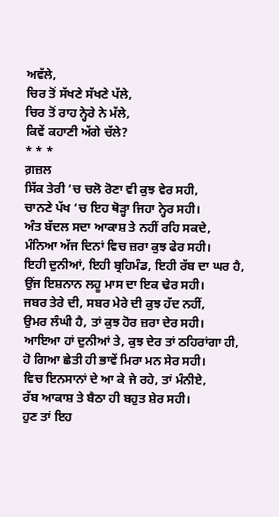ਅਵੱਲੇ,
ਚਿਰ ਤੋਂ ਸੱਖਣੇ ਸੱਖਣੇ ਪੱਲੇ,
ਚਿਰ ਤੋਂ ਰਾਹ ਨ੍ਹੇਰੇ ਨੇ ਮੱਲੇ,
ਕਿਵੇਂ ਕਹਾਣੀ ਅੱਗੇ ਚੱਲੇ?
* * *
ਗ਼ਜ਼ਲ
ਸਿੱਕ ਤੇਰੀ ‘ਚ ਚਲੋ ਰੋਣਾ ਵੀ ਕੁਝ ਵੇਰ ਸਹੀ,
ਚਾਨਣੇ ਪੱਖ ‘ਚ ਇਹ ਥੋੜ੍ਹਾ ਜਿਹਾ ਨ੍ਹੇਰ ਸਹੀ।
ਅੰਤ ਬੱਦਲ ਸਦਾ ਆਕਾਸ਼ ਤੇ ਨਹੀਂ ਰਹਿ ਸਕਦੇ,
ਮੰਨਿਆ ਅੱਜ ਦਿਨਾਂ ਵਿਚ ਜ਼ਰਾ ਕੁਝ ਫੇਰ ਸਹੀ।
ਇਹੀ ਦੁਨੀਆਂ, ਇਹੀ ਬ੍ਰਹਿਮੰਡ, ਇਹੀ ਰੱਬ ਦਾ ਘਰ ਹੈ,
ਉਂਜ ਇਸ਼ਨਾਨ ਲਹੂ ਮਾਸ ਦਾ ਇਕ ਢੇਰ ਸਹੀ।
ਜਬਰ ਤੇਰੇ ਦੀ, ਸਬਰ ਮੇਰੇ ਦੀ ਕੁਝ ਹੱਦ ਨਹੀਂ,
ਉਮਰ ਲੰਘੀ ਹੈ, ਤਾਂ ਕੁਝ ਹੋਰ ਜ਼ਰਾ ਦੇਰ ਸਹੀ।
ਆਇਆ ਹਾਂ ਦੁਨੀਆਂ ਤੇ, ਕੁਝ ਦੇਰ ਤਾਂ ਠਹਿਰਾਂਗਾ ਹੀ,
ਹੋ ਗਿਆ ਛੇਤੀ ਹੀ ਭਾਵੇਂ ਮਿਰਾ ਮਨ ਸੇਰ ਸਹੀ।
ਵਿਚ ਇਨਸਾਨਾਂ ਦੇ ਆ ਕੇ ਜੇ ਰਹੇ, ਤਾਂ ਮੰਨੀਏ,
ਰੱਬ ਆਕਾਸ਼ ਤੇ ਬੈਠਾ ਹੀ ਬਹੁਤ ਸ਼ੇਰ ਸਹੀ।
ਹੁਣ ਤਾਂ ਇਹ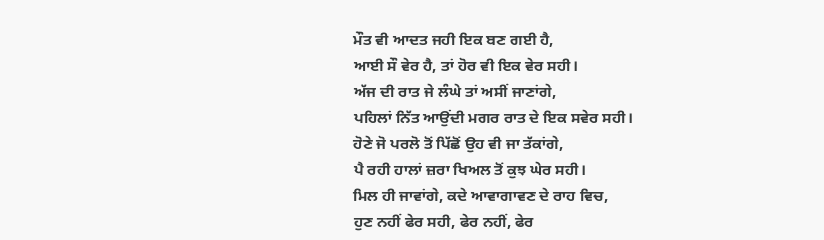ਮੌਤ ਵੀ ਆਦਤ ਜਹੀ ਇਕ ਬਣ ਗਈ ਹੈ,
ਆਈ ਸੌ ਵੇਰ ਹੈ, ਤਾਂ ਹੋਰ ਵੀ ਇਕ ਵੇਰ ਸਹੀ।
ਅੱਜ ਦੀ ਰਾਤ ਜੇ ਲੰਘੇ ਤਾਂ ਅਸੀਂ ਜਾਣਾਂਗੇ,
ਪਹਿਲਾਂ ਨਿੱਤ ਆਉਂਦੀ ਮਗਰ ਰਾਤ ਦੇ ਇਕ ਸਵੇਰ ਸਹੀ।
ਹੋਣੇ ਜੋ ਪਰਲੋ ਤੋਂ ਪਿੱਛੋਂ ਉਹ ਵੀ ਜਾ ਤੱਕਾਂਗੇ,
ਪੈ ਰਹੀ ਹਾਲਾਂ ਜ਼ਰਾ ਖਿਅਲ ਤੋਂ ਕੁਝ ਘੇਰ ਸਹੀ।
ਮਿਲ ਹੀ ਜਾਵਾਂਗੇ, ਕਦੇ ਆਵਾਗਾਵਣ ਦੇ ਰਾਹ ਵਿਚ,
ਹੁਣ ਨਹੀਂ ਫੇਰ ਸਹੀ, ਫੇਰ ਨਹੀਂ, ਫੇਰ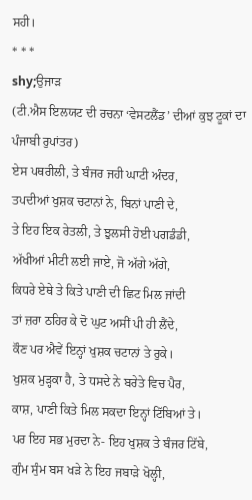ਸਹੀ।
* * *
shy;ਉਜਾੜ
(ਟੀ.ਐਸ ਇਲਯਟ ਦੀ ਰਚਨਾ ‘ਵੇਸਟਲੈਂਡ’ ਦੀਆਂ ਕੁਝ ਟੂਕਾਂ ਦਾ ਪੰਜਾਬੀ ਰੁਪਾਂਤਰ)
ਏਸ ਪਥਰੀਲੀ, ਤੇ ਬੰਜਰ ਜਹੀ ਘਾਟੀ ਅੰਦਰ,
ਤਪਦੀਆਂ ਖੁਸ਼ਕ ਚਟਾਨਾਂ ਨੇ, ਬਿਨਾਂ ਪਾਣੀ ਦੇ,
ਤੇ ਇਹ ਇਕ ਰੇਤਲੀ, ਤੇ ਝੁਲਸੀ ਹੋਈ ਪਗਡੰਡੀ,
ਅੱਖੀਆਂ ਮੀਟੀ ਲਈ ਜਾਏ, ਜੋ ਅੱਗੇ ਅੱਗੇ,
ਕਿਧਰੇ ਏਥੇ ਤੇ ਕਿਤੇ ਪਾਣੀ ਦੀ ਛਿਟ ਮਿਲ ਜਾਂਦੀ
ਤਾਂ ਜ਼ਰਾ ਠਹਿਰ ਕੇ ਦੋ ਘੁਟ ਅਸੀਂ ਪੀ ਹੀ ਲੈਂਦੇ,
ਕੌਣ ਪਰ ਐਵੇਂ ਇਨ੍ਹਾਂ ਖੁਸ਼ਕ ਚਟਾਨਾਂ ਤੇ ਰੁਕੇ।
ਖੁਸ਼ਕ ਮੁੜ੍ਹਕਾ ਹੈ, ਤੇ ਧਸਦੇ ਨੇ ਬਰੇਤੇ ਵਿਚ ਪੈਰ,
ਕਾਸ਼, ਪਾਣੀ ਕਿਤੇ ਮਿਲ ਸਕਦਾ ਇਨ੍ਹਾਂ ਟਿੱਬਿਆਂ ਤੇ।
ਪਰ ਇਹ ਸਭ ਮੁਰਦਾ ਨੇ- ਇਹ ਖੁਸ਼ਕ ਤੇ ਬੰਜਰ ਟਿੱਬੇ,
ਗੁੰਮ ਸੁੰਮ ਬਸ ਖੜੇ ਨੇ ਇਹ ਜਬਾੜੇ ਖੋਲ੍ਹੀ,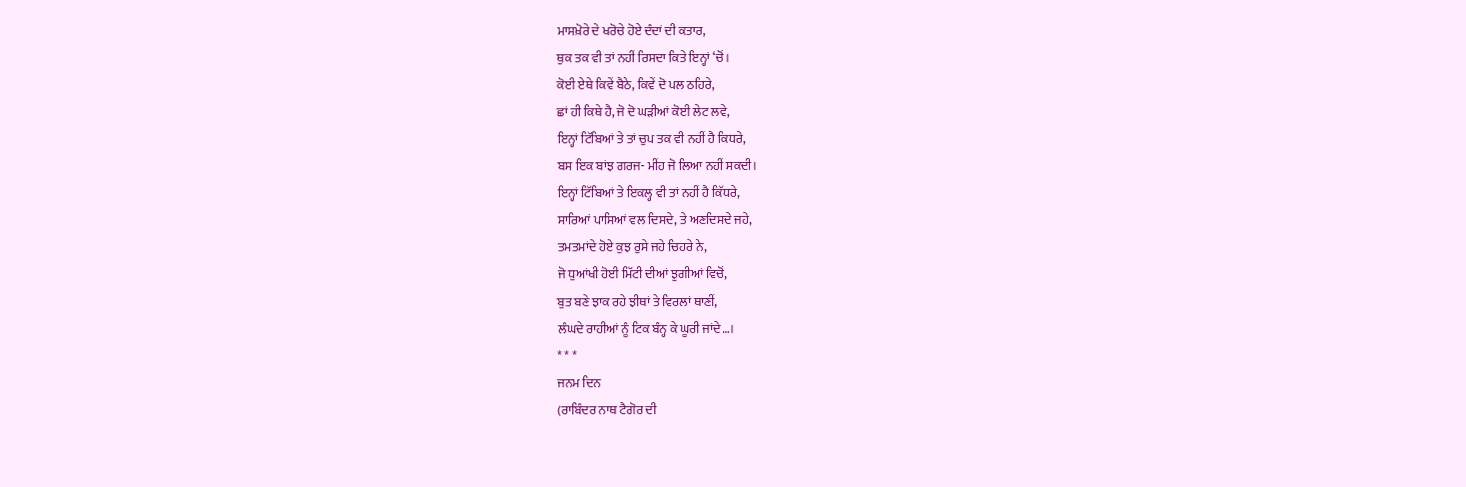ਮਾਸਖ਼ੋਰੇ ਦੇ ਖਰੋਚੇ ਹੋਏ ਦੰਦਾਂ ਦੀ ਕਤਾਰ,
ਥੁਕ ਤਕ ਵੀ ਤਾਂ ਨਹੀਂ ਰਿਸਦਾ ਕਿਤੇ ਇਨ੍ਹਾਂ ‘ਚੋਂ।
ਕੋਈ ਏਥੇ ਕਿਵੇਂ ਬੈਠੇ, ਕਿਵੇਂ ਦੋ ਪਲ ਠਹਿਰੇ,
ਛਾਂ ਹੀ ਕਿਥੇ ਹੈ, ਜੋ ਦੋ ਘੜੀਆਂ ਕੋਈ ਲੇਟ ਲਵੇ,
ਇਨ੍ਹਾਂ ਟਿੱਬਿਆਂ ਤੇ ਤਾਂ ਚੁਪ ਤਕ ਵੀ ਨਹੀਂ ਹੈ ਕਿਧਰੇ,
ਬਸ ਇਕ ਬਾਂਝ ਗਰਜ- ਮੀਂਹ ਜੋ ਲਿਆ ਨਹੀਂ ਸਕਦੀ।
ਇਨ੍ਹਾਂ ਟਿੱਬਿਆਂ ਤੇ ਇਕਲ੍ਹ ਵੀ ਤਾਂ ਨਹੀਂ ਹੈ ਕਿੱਧਰੇ,
ਸਾਰਿਆਂ ਪਾਸਿਆਂ ਵਲ ਦਿਸਦੇ, ਤੇ ਅਣਦਿਸਦੇ ਜਹੇ,
ਤਮਤਮਾਂਦੇ ਹੋਏ ਕੁਝ ਰੁਸੇ ਜਹੇ ਚਿਹਰੇ ਨੇ,
ਜੋ ਧੁਆਂਖੀ ਹੋਈ ਮਿੱਟੀ ਦੀਆਂ ਝੁਗੀਆਂ ਵਿਚੋਂ,
ਬੁਤ ਬਣੇ ਝਾਕ ਰਹੇ ਝੀਥਾਂ ਤੇ ਵਿਰਲਾਂ ਥਾਣੀਂ,
ਲੰਘਦੇ ਰਾਹੀਆਂ ਨੂੰ ਟਿਕ ਬੰਨ੍ਹ ਕੇ ਘੂਰੀ ਜਾਂਦੇ…।
* * *
ਜਨਮ ਦਿਨ
(ਰਾਬਿੰਦਰ ਨਾਥ ਟੈਗੋਰ ਦੀ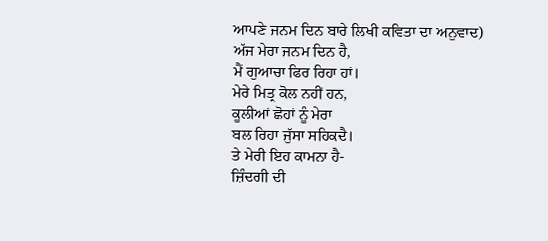ਆਪਣੇ ਜਨਮ ਦਿਨ ਬਾਰੇ ਲਿਖੀ ਕਵਿਤਾ ਦਾ ਅਨੁਵਾਦ)
ਅੱਜ ਮੇਰਾ ਜਨਮ ਦਿਨ ਹੈ,
ਮੈਂ ਗੁਆਚਾ ਫਿਰ ਰਿਹਾ ਹਾਂ।
ਮੇਰੇ ਮਿਤ੍ਰ ਕੋਲ ਨਹੀਂ ਹਨ,
ਕੂਲੀਆਂ ਛੋਹਾਂ ਨੂੰ ਮੇਰਾ
ਬਲ ਰਿਹਾ ਜੁੱਸਾ ਸਹਿਕਦੈ।
ਤੇ ਮੇਰੀ ਇਹ ਕਾਮਨਾ ਹੈ-
ਜ਼ਿੰਦਗੀ ਦੀ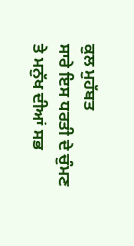ਕੁਲ ਮੁਹੱਬਤ
ਸਾਰੇ ਇਸ ਧਰਤੀ ਦੇ ਚੁੰਮਣ
ਤੇ ਮਨੁੱਖ ਦੀਆਂ ਸਭ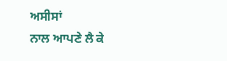ਅਸੀਸਾਂ
ਨਾਲ ਆਪਣੇ ਲੈ ਕੇ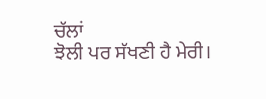ਚੱਲਾਂ
ਝੋਲੀ ਪਰ ਸੱਖਣੀ ਹੈ ਮੇਰੀ।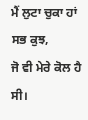ਮੈਂ ਲੁਟਾ ਚੁਕਾ ਹਾਂ ਸਭ ਕੁਝ,
ਜੋ ਵੀ ਮੇਰੇ ਕੋਲ ਹੈ ਸੀ।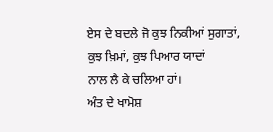ਏਸ ਦੇ ਬਦਲੇ ਜੋ ਕੁਝ ਨਿਕੀਆਂ ਸੁਗਾਤਾਂ,
ਕੁਝ ਖ਼ਿਮਾਂ, ਕੁਝ ਪਿਆਰ ਯਾਦਾਂ
ਨਾਲ ਲੈ ਕੇ ਚਲਿਆ ਹਾਂ।
ਅੰਤ ਦੇ ਖਾਮੋਸ਼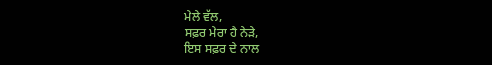ਮੇਲੇ ਵੱਲ,
ਸਫ਼ਰ ਮੇਰਾ ਹੈ ਨੇੜੇ,
ਇਸ ਸਫ਼ਰ ਦੇ ਨਾਲ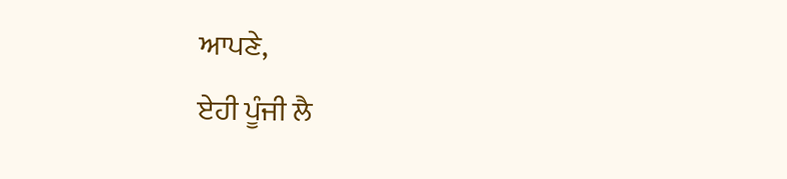ਆਪਣੇ,
ਏਹੀ ਪੂੰਜੀ ਲੈ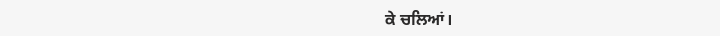ਕੇ ਚਲਿਆਂ।